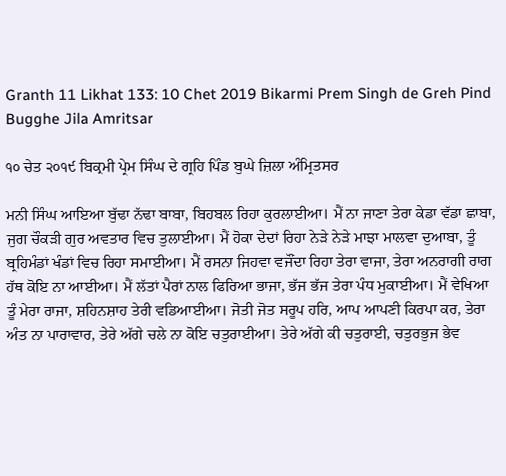Granth 11 Likhat 133: 10 Chet 2019 Bikarmi Prem Singh de Greh Pind Bugghe Jila Amritsar

੧੦ ਚੇਤ ੨੦੧੯ ਬਿਕ੍ਰਮੀ ਪ੍ਰੇਮ ਸਿੰਘ ਦੇ ਗ੍ਰਹਿ ਪਿੰਡ ਬੁਘੇ ਜ਼ਿਲਾ ਅੰਮ੍ਰਿਤਸਰ

ਮਨੀ ਸਿੰਘ ਆਇਆ ਬੁੱਢਾ ਨੱਢਾ ਬਾਬਾ, ਬਿਹਬਲ ਰਿਹਾ ਕੁਰਲਾਈਆ। ਮੈਂ ਨਾ ਜਾਣਾ ਤੇਰਾ ਕੇਡਾ ਵੱਡਾ ਛਾਬਾ, ਜੁਗ ਚੌਕੜੀ ਗੁਰ ਅਵਤਾਰ ਵਿਚ ਤੁਲਾਈਆ। ਮੈਂ ਹੋਕਾ ਦੇਦਾਂ ਰਿਹਾ ਨੇੜੇ ਨੇੜੇ ਮਾਝਾ ਮਾਲਵਾ ਦੁਆਬਾ, ਤੂੰ ਬ੍ਰਹਿਮੰਡਾਂ ਖੰਡਾਂ ਵਿਚ ਰਿਹਾ ਸਮਾਈਆ। ਮੈਂ ਰਸਨਾ ਜਿਹਵਾ ਵਜੌਂਦਾ ਰਿਹਾ ਤੇਰਾ ਵਾਜਾ, ਤੇਰਾ ਅਨਰਾਗੀ ਰਾਗ ਹੱਥ ਕੋਇ ਨਾ ਆਈਆ। ਮੈਂ ਲੱਤਾਂ ਪੈਰਾਂ ਨਾਲ ਫਿਰਿਆ ਭਾਜਾ, ਭੱਜ ਭੱਜ ਤੇਰਾ ਪੰਧ ਮੁਕਾਈਆ। ਮੈਂ ਵੇਖਿਆ ਤੂੰ ਮੇਰਾ ਰਾਜਾ, ਸ਼ਹਿਨਸ਼ਾਹ ਤੇਰੀ ਵਡਿਆਈਆ। ਜੋਤੀ ਜੋਤ ਸਰੂਪ ਹਰਿ, ਆਪ ਆਪਣੀ ਕਿਰਪਾ ਕਰ, ਤੇਰਾ ਅੰਤ ਨਾ ਪਾਰਾਵਾਰ, ਤੇਰੇ ਅੱਗੇ ਚਲੇ ਨਾ ਕੋਇ ਚਤੁਰਾਈਆ। ਤੇਰੇ ਅੱਗੇ ਕੀ ਚਤੁਰਾਈ, ਚਤੁਰਭੁਜ ਭੇਵ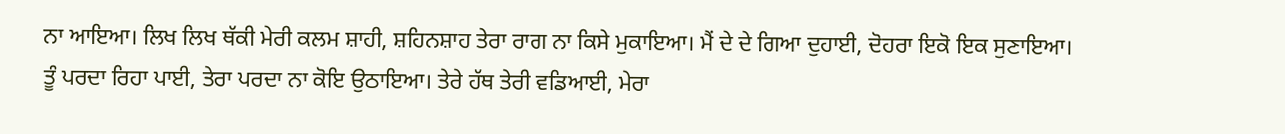ਨਾ ਆਇਆ। ਲਿਖ ਲਿਖ ਥੱਕੀ ਮੇਰੀ ਕਲਮ ਸ਼ਾਹੀ, ਸ਼ਹਿਨਸ਼ਾਹ ਤੇਰਾ ਰਾਗ ਨਾ ਕਿਸੇ ਮੁਕਾਇਆ। ਮੈਂ ਦੇ ਦੇ ਗਿਆ ਦੁਹਾਈ, ਦੋਹਰਾ ਇਕੋ ਇਕ ਸੁਣਾਇਆ। ਤੂੰ ਪਰਦਾ ਰਿਹਾ ਪਾਈ, ਤੇਰਾ ਪਰਦਾ ਨਾ ਕੋਇ ਉਠਾਇਆ। ਤੇਰੇ ਹੱਥ ਤੇਰੀ ਵਡਿਆਈ, ਮੇਰਾ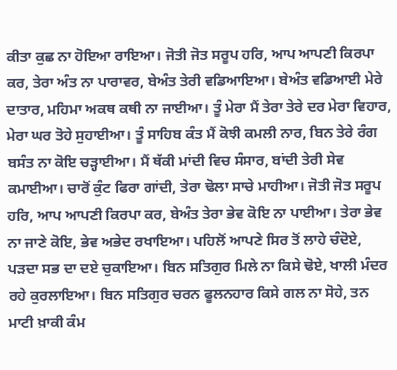ਕੀਤਾ ਕੁਛ ਨਾ ਹੋਇਆ ਰਾਇਆ। ਜੋਤੀ ਜੋਤ ਸਰੂਪ ਹਰਿ, ਆਪ ਆਪਣੀ ਕਿਰਪਾ ਕਰ, ਤੇਰਾ ਅੰਤ ਨਾ ਪਾਰਾਵਰ, ਬੇਅੰਤ ਤੇਰੀ ਵਡਿਆਇਆ। ਬੇਅੰਤ ਵਡਿਆਈ ਮੇਰੇ ਦਾਤਾਰ, ਮਹਿਮਾ ਅਕਥ ਕਥੀ ਨਾ ਜਾਈਆ। ਤੂੰ ਮੇਰਾ ਮੈਂ ਤੇਰਾ ਤੇਰੇ ਦਰ ਮੇਰਾ ਵਿਹਾਰ, ਮੇਰਾ ਘਰ ਤੋਹੇ ਸੁਹਾਈਆ। ਤੂੰ ਸਾਹਿਬ ਕੰਤ ਮੈਂ ਕੋਝੀ ਕਮਲੀ ਨਾਰ, ਬਿਨ ਤੇਰੇ ਰੰਗ ਬਸੰਤ ਨਾ ਕੋਇ ਚੜ੍ਹਾਈਆ। ਮੈਂ ਥੱਕੀ ਮਾਂਦੀ ਵਿਚ ਸੰਸਾਰ, ਬਾਂਦੀ ਤੇਰੀ ਸੇਵ ਕਮਾਈਆ। ਚਾਰੋਂ ਕੁੰਟ ਫਿਰਾ ਗਾਂਦੀ, ਤੇਰਾ ਢੋਲਾ ਸਾਚੇ ਮਾਹੀਆ। ਜੋਤੀ ਜੋਤ ਸਰੂਪ ਹਰਿ, ਆਪ ਆਪਣੀ ਕਿਰਪਾ ਕਰ, ਬੇਅੰਤ ਤੇਰਾ ਭੇਵ ਕੋਇ ਨਾ ਪਾਈਆ। ਤੇਰਾ ਭੇਵ ਨਾ ਜਾਣੇ ਕੋਇ, ਭੇਵ ਅਭੇਦ ਰਖਾਇਆ। ਪਹਿਲੋਂ ਆਪਣੇ ਸਿਰ ਤੋਂ ਲਾਹੇ ਚੰਦੋਏ, ਪੜਦਾ ਸਭ ਦਾ ਦਏ ਚੁਕਾਇਆ। ਬਿਨ ਸਤਿਗੁਰ ਮਿਲੇ ਨਾ ਕਿਸੇ ਢੋਏ, ਖਾਲੀ ਮੰਦਰ ਰਹੇ ਕੁਰਲਾਇਆ। ਬਿਨ ਸਤਿਗੁਰ ਚਰਨ ਫੂਲਨਹਾਰ ਕਿਸੇ ਗਲ ਨਾ ਸੋਹੇ, ਤਨ ਮਾਟੀ ਖ਼ਾਕੀ ਕੰਮ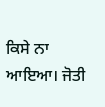ਕਿਸੇ ਨਾ ਆਇਆ। ਜੋਤੀ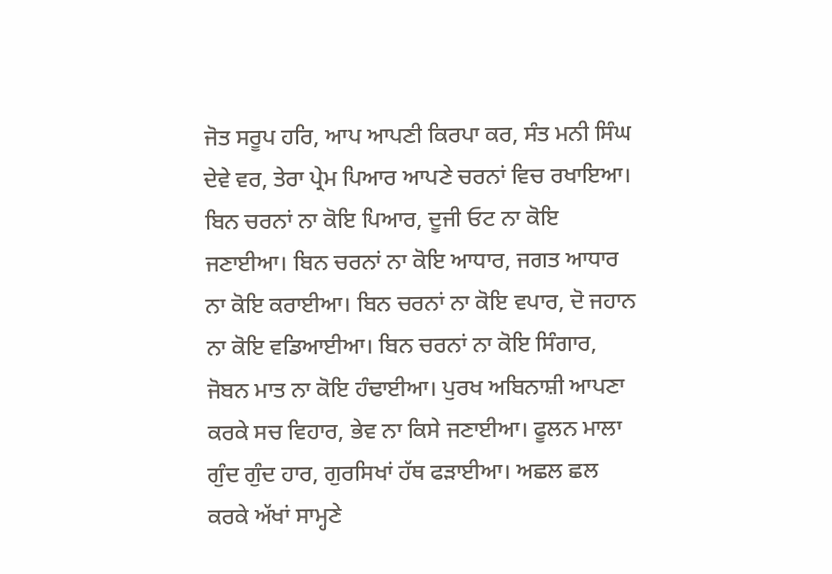ਜੋਤ ਸਰੂਪ ਹਰਿ, ਆਪ ਆਪਣੀ ਕਿਰਪਾ ਕਰ, ਸੰਤ ਮਨੀ ਸਿੰਘ ਦੇਵੇ ਵਰ, ਤੇਰਾ ਪ੍ਰੇਮ ਪਿਆਰ ਆਪਣੇ ਚਰਨਾਂ ਵਿਚ ਰਖਾਇਆ। ਬਿਨ ਚਰਨਾਂ ਨਾ ਕੋਇ ਪਿਆਰ, ਦੂਜੀ ਓਟ ਨਾ ਕੋਇ ਜਣਾਈਆ। ਬਿਨ ਚਰਨਾਂ ਨਾ ਕੋਇ ਆਧਾਰ, ਜਗਤ ਆਧਾਰ ਨਾ ਕੋਇ ਕਰਾਈਆ। ਬਿਨ ਚਰਨਾਂ ਨਾ ਕੋਇ ਵਪਾਰ, ਦੋ ਜਹਾਨ ਨਾ ਕੋਇ ਵਡਿਆਈਆ। ਬਿਨ ਚਰਨਾਂ ਨਾ ਕੋਇ ਸਿੰਗਾਰ, ਜੋਬਨ ਮਾਤ ਨਾ ਕੋਇ ਹੰਢਾਈਆ। ਪੁਰਖ ਅਬਿਨਾਸ਼ੀ ਆਪਣਾ ਕਰਕੇ ਸਚ ਵਿਹਾਰ, ਭੇਵ ਨਾ ਕਿਸੇ ਜਣਾਈਆ। ਫੂਲਨ ਮਾਲਾ ਗੁੰਦ ਗੁੰਦ ਹਾਰ, ਗੁਰਸਿਖਾਂ ਹੱਥ ਫੜਾਈਆ। ਅਛਲ ਛਲ ਕਰਕੇ ਅੱਖਾਂ ਸਾਮ੍ਹਣੇ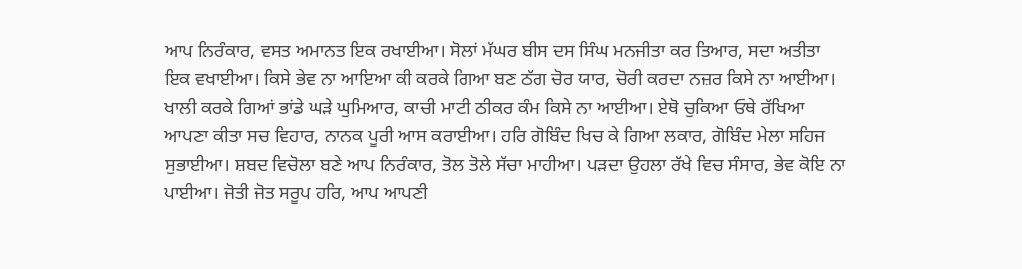ਆਪ ਨਿਰੰਕਾਰ, ਵਸਤ ਅਮਾਨਤ ਇਕ ਰਖਾਈਆ। ਸੋਲਾਂ ਮੱਘਰ ਬੀਸ ਦਸ ਸਿੰਘ ਮਨਜੀਤਾ ਕਰ ਤਿਆਰ, ਸਦਾ ਅਤੀਤਾ ਇਕ ਵਖਾਈਆ। ਕਿਸੇ ਭੇਵ ਨਾ ਆਇਆ ਕੀ ਕਰਕੇ ਗਿਆ ਬਣ ਠੱਗ ਚੋਰ ਯਾਰ, ਚੋਰੀ ਕਰਦਾ ਨਜ਼ਰ ਕਿਸੇ ਨਾ ਆਈਆ। ਖਾਲੀ ਕਰਕੇ ਗਿਆਂ ਭਾਂਡੇ ਘੜੇ ਘੁਮਿਆਰ, ਕਾਚੀ ਮਾਟੀ ਠੀਕਰ ਕੰਮ ਕਿਸੇ ਨਾ ਆਈਆ। ਏਥੋ ਚੁਕਿਆ ਓਥੇ ਰੱਖਿਆ ਆਪਣਾ ਕੀਤਾ ਸਚ ਵਿਹਾਰ, ਨਾਨਕ ਪੂਰੀ ਆਸ ਕਰਾਈਆ। ਹਰਿ ਗੋਬਿੰਦ ਖਿਚ ਕੇ ਗਿਆ ਲਕਾਰ, ਗੋਬਿੰਦ ਮੇਲਾ ਸਹਿਜ ਸੁਭਾਈਆ। ਸ਼ਬਦ ਵਿਚੋਲਾ ਬਣੇ ਆਪ ਨਿਰੰਕਾਰ, ਤੋਲ ਤੋਲੇ ਸੱਚਾ ਮਾਹੀਆ। ਪੜਦਾ ਉਹਲਾ ਰੱਖੇ ਵਿਚ ਸੰਸਾਰ, ਭੇਵ ਕੋਇ ਨਾ ਪਾਈਆ। ਜੋਤੀ ਜੋਤ ਸਰੂਪ ਹਰਿ, ਆਪ ਆਪਣੀ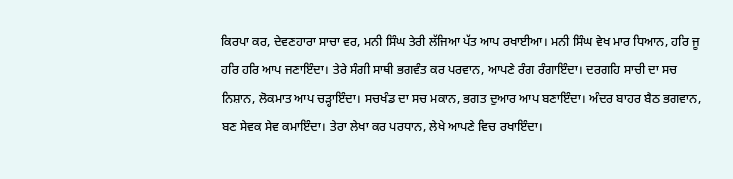ਕਿਰਪਾ ਕਰ, ਦੇਵਣਹਾਰਾ ਸਾਚਾ ਵਰ, ਮਨੀ ਸਿੰਘ ਤੇਰੀ ਲੱਜਿਆ ਪੱਤ ਆਪ ਰਖਾਈਆ। ਮਨੀ ਸਿੰਘ ਵੇਖ ਮਾਰ ਧਿਆਨ, ਹਰਿ ਜੂ ਹਰਿ ਹਰਿ ਆਪ ਜਣਾਇੰਦਾ। ਤੇਰੇ ਸੰਗੀ ਸਾਥੀ ਭਗਵੰਤ ਕਰ ਪਰਵਾਨ, ਆਪਣੇ ਰੰਗ ਰੰਗਾਇੰਦਾ। ਦਰਗਹਿ ਸਾਚੀ ਦਾ ਸਚ ਨਿਸ਼ਾਨ, ਲੋਕਮਾਤ ਆਪ ਚੜ੍ਹਾਇੰਦਾ। ਸਚਖੰਡ ਦਾ ਸਚ ਮਕਾਨ, ਭਗਤ ਦੁਆਰ ਆਪ ਬਣਾਇੰਦਾ। ਅੰਦਰ ਬਾਹਰ ਬੈਠ ਭਗਵਾਨ, ਬਣ ਸੇਵਕ ਸੇਵ ਕਮਾਇੰਦਾ। ਤੇਰਾ ਲੇਖਾ ਕਰ ਪਰਧਾਨ, ਲੇਖੇ ਆਪਣੇ ਵਿਚ ਰਖਾਇੰਦਾ।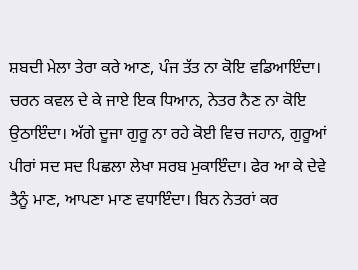ਸ਼ਬਦੀ ਮੇਲਾ ਤੇਰਾ ਕਰੇ ਆਣ, ਪੰਜ ਤੱਤ ਨਾ ਕੋਇ ਵਡਿਆਇੰਦਾ। ਚਰਨ ਕਵਲ ਦੇ ਕੇ ਜਾਏ ਇਕ ਧਿਆਨ, ਨੇਤਰ ਨੈਣ ਨਾ ਕੋਇ ਉਠਾਇੰਦਾ। ਅੱਗੇ ਦੂਜਾ ਗੁਰੂ ਨਾ ਰਹੇ ਕੋਈ ਵਿਚ ਜਹਾਨ, ਗੁਰੂਆਂ ਪੀਰਾਂ ਸਦ ਸਦ ਪਿਛਲਾ ਲੇਖਾ ਸਰਬ ਮੁਕਾਇੰਦਾ। ਫੇਰ ਆ ਕੇ ਦੇਵੇ ਤੈਨੂੰ ਮਾਣ, ਆਪਣਾ ਮਾਣ ਵਧਾਇੰਦਾ। ਬਿਨ ਨੇਤਰਾਂ ਕਰ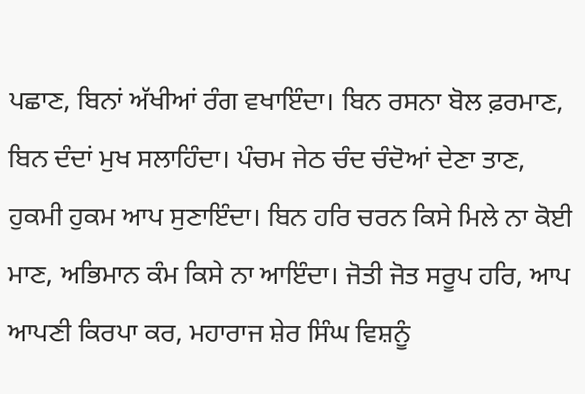ਪਛਾਣ, ਬਿਨਾਂ ਅੱਖੀਆਂ ਰੰਗ ਵਖਾਇੰਦਾ। ਬਿਨ ਰਸਨਾ ਬੋਲ ਫ਼ਰਮਾਣ, ਬਿਨ ਦੰਦਾਂ ਮੁਖ ਸਲਾਹਿੰਦਾ। ਪੰਚਮ ਜੇਠ ਚੰਦ ਚੰਦੋਆਂ ਦੇਣਾ ਤਾਣ, ਹੁਕਮੀ ਹੁਕਮ ਆਪ ਸੁਣਾਇੰਦਾ। ਬਿਨ ਹਰਿ ਚਰਨ ਕਿਸੇ ਮਿਲੇ ਨਾ ਕੋਈ ਮਾਣ, ਅਭਿਮਾਨ ਕੰਮ ਕਿਸੇ ਨਾ ਆਇੰਦਾ। ਜੋਤੀ ਜੋਤ ਸਰੂਪ ਹਰਿ, ਆਪ ਆਪਣੀ ਕਿਰਪਾ ਕਰ, ਮਹਾਰਾਜ ਸ਼ੇਰ ਸਿੰਘ ਵਿਸ਼ਨੂੰ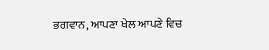ਭਗਵਾਨ, ਆਪਣਾ ਖੇਲ ਆਪਣੇ ਵਿਚ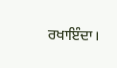ਰਖਾਇੰਦਾ।